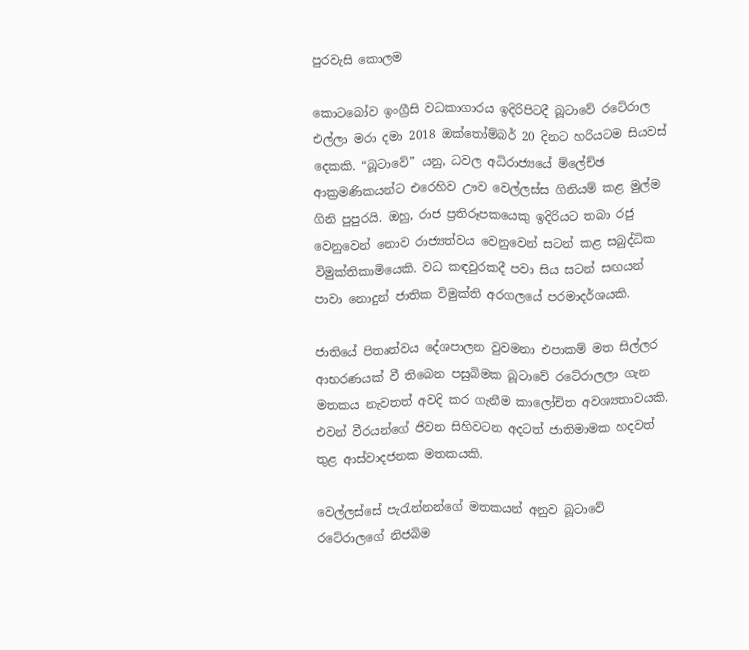පුරවැසි කොලම

කොටබෝව ඉංග්‍රීසි වධකාගාරය ඉදිරිපිටදී බූටාවේ රටේරාල එල්ලා මරා දමා 2018 ඔක්තෝම්බර් 20 දිනට හරියටම සියවස් දෙකකි. “බූටාවේ” යනු, ධවල අධිරාජ්‍යයේ ම්ලේච්ඡ ආක්‍රමණිකයන්ට එරෙහිව ඌව වෙල්ලස්ස ගිනියම් කළ මුල්ම ගිනි පුපුරයි. ඔහු, රාජ ප්‍රතිරූපකයෙකු ඉදිරියට තබා රජු වෙනුවෙන් නොව රාජ්‍යත්වය වෙනුවෙන් සටන් කළ සබුද්ධික විමුක්තිකාමියෙකි. වධ කඳවුරකදී පවා සිය සටන් සඟයන් පාවා නොදුන් ජාතික විමුක්ති අරගලයේ පරමාදර්ශයකි.

ජාතියේ පිතෘත්වය දේශපාලන වුවමනා එපාකම් මත සිල්ලර ආභරණයක් වී තිබෙන පසුබිමක බූටාවේ රටේරාලලා ගැන මතකය නැවතත් අවදි කර ගැනීම කාලෝචිත අවශ්‍යතාවයකි. එවන් වීරයන්ගේ ජිවන සිහිවටන අදටත් ජාතිමාමක හදවත් තුළ ආස්වාදජනක මතකයකි.

වෙල්ලස්සේ පැරැන්නන්ගේ මතකයන් අනුව බූටාවේ රටේරාලගේ නිජබිම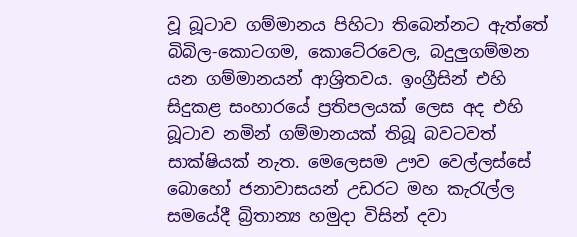වූ බූටාව ගම්මානය පිහිටා තිබෙන්නට ඇත්තේ බිබිල-කොටගම, කොටේරවෙල, බදුලුගම්මන යන ගම්මානයන් ආශ්‍රිතවය. ඉංග්‍රීසින් එහි සිදුකළ සංහාරයේ ප්‍රතිපලයක් ලෙස අද එහි බූටාව නමින් ගම්මානයක් තිබූ බවටවත් සාක්ෂියක් නැත. මෙලෙසම ඌව වෙල්ලස්සේ බොහෝ ජනාවාසයන් උඩරට මහ කැරැල්ල සමයේදී බ්‍රිතාන්‍ය හමුදා විසින් දවා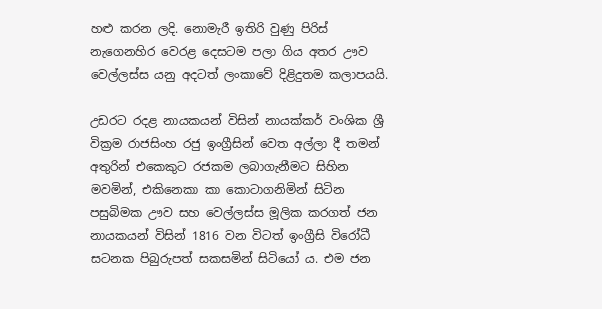හළු කරන ලදි. නොමැරී ඉතිරි වුණු පිරිස් නැගෙනහිර වෙරළ දෙසටම පලා ගිය අතර ඌව වෙල්ලස්ස යනු අදටත් ලංකාවේ දිළිදුතම කලාපයයි.

උඩරට රදළ නායකයන් විසින් නායක්කර් වංශික ශ්‍රී වික්‍රම රාජසිංහ රජු ඉංග්‍රීසින් වෙත අල්ලා දී තමන් අතුරින් එකෙකුට රජකම ලබාගැනීමට සිහින මවමින්, එකිනෙකා කා කොටාගනිමින් සිටින පසුබිමක ඌව සහ වෙල්ලස්ස මූලික කරගත් ජන නායකයන් විසින් 1816 වන විටත් ඉංග්‍රීසි විරෝධී සටනක පිබුරුපත් සකසමින් සිටියෝ ය. එම ජන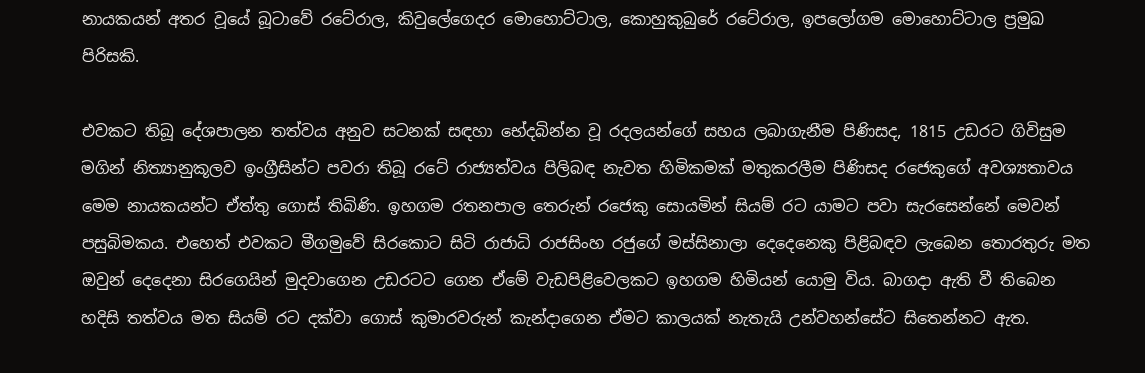නායකයන් අතර වූයේ බූටාවේ රටේරාල, කිවුලේගෙදර මොහොට්ටාල, කොහුකුබුරේ රටේරාල, ඉපලෝගම මොහොට්ටාල ප්‍රමුඛ පිරිසකි.

එවකට තිබූ දේශපාලන තත්වය අනුව සටනක් සඳහා භේදබින්න වූ රදලයන්ගේ සහය ලබාගැනීම පිණිසද, 1815 උඩරට ගිවිසුම මගින් නිත්‍යානුකූලව ඉංග්‍රීසින්ට පවරා තිබූ රටේ රාජ්‍යත්වය පිලිබඳ නැවත හිමිකමක් මතුකරලීම පිණිසද රජෙකුගේ අවශ්‍යතාවය මෙම නායකයන්ට ඒත්තු ගොස් තිබිණි. ඉහගම රතනපාල තෙරුන් රජෙකු සොයමින් සියම් රට යාමට පවා සැරසෙන්නේ මෙවන් පසුබිමකය. එහෙත් එවකට මීගමුවේ සිරකොට සිටි රාජාධි රාජසිංහ රජුගේ මස්සිනාලා දෙදෙනෙකු පිළිබඳව ලැබෙන තොරතුරු මත ඔවුන් දෙදෙනා සිරගෙයින් මුදවාගෙන උඩරටට ගෙන ඒමේ වැඩපිළිවෙලකට ඉහගම හිමියන් යොමු විය. බාගදා ඇති වී තිබෙන හදිසි තත්වය මත සියම් රට දක්වා ගොස් කුමාරවරුන් කැන්දාගෙන ඒමට කාලයක් නැතැයි උන්වහන්සේට සිතෙන්නට ඇත.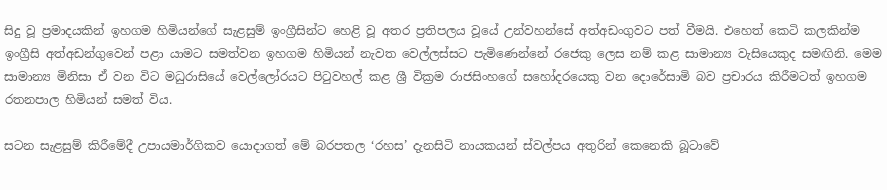සිදු වූ ප්‍රමාදයකින් ඉහගම හිමියන්ගේ සැළසුම් ඉංග්‍රීසින්ට හෙළි වූ අතර ප්‍රතිපලය වූයේ උන්වහන්සේ අත්අඩංගුවට පත් වීමයි. එහෙත් කෙටි කලකින්ම ඉංග්‍රීසි අත්අඩන්ගුවෙන් පළා යාමට සමත්වන ඉහගම හිමියන් නැවත වෙල්ලස්සට පැමිණෙන්නේ රජෙකු ලෙස නම් කළ සාමාන්‍ය වැසියෙකුද සමඟිනි. මෙම සාමාන්‍ය මිනිසා ඒ වන විට මධුරාසියේ වෙල්ලෝරයට පිටුවහල් කළ ශ්‍රී වික්‍රම රාජසිංහගේ සහෝදරයෙකු වන දොරේසාමි බව ප්‍රචාරය කිරීමටත් ඉහගම රතනපාල හිමියන් සමත් විය.

සටන සැළසුම් කිරීමේදී උපායමාර්ගිකව යොදාගත් මේ බරපතල ‘රහස’ දැනසිටි නායකයන් ස්වල්පය අතුරින් කෙනෙකි බූටාවේ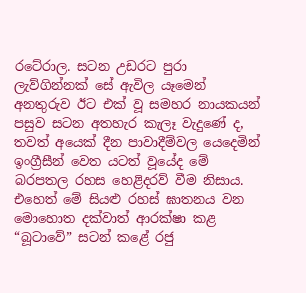රටේරාල. සටන උඩරට පුරා ලැව්ගින්නක් සේ ඇවිල යෑමෙන් අනතුරුව ඊට එක් වූ සමහර නායකයන් පසුව සටන අතහැර කැලෑ වැදුණේ ද, තවත් අයෙක් දීන පාවාදීම්වල යෙදෙමින් ඉංග්‍රීසීන් වෙත යටත් වූයේද මේ බරපතල රහස හෙළිදරව් වීම නිසාය. එහෙත් මේ සියළු රහස් ඝාතනය වන මොහොත දක්වාත් ආරක්ෂා කළ “බූටාවේ” සටන් කළේ රජු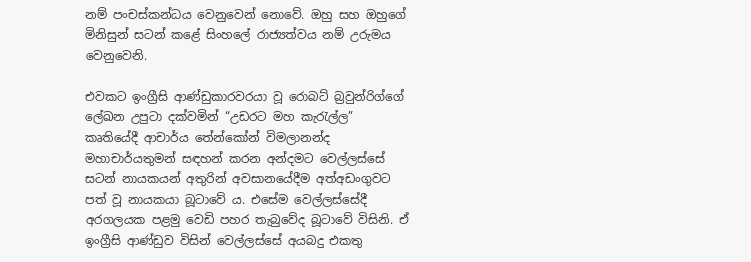නම් පංචස්කන්ධය වෙනුවෙන් නොවේ. ඔහු සහ ඔහුගේ මිනිසුන් සටන් කළේ සිංහලේ රාජ්‍යත්වය නම් උරුමය වෙනුවෙනි.

එවකට ඉංග්‍රීසි ආණ්ඩුකාරවරයා වූ රොබට් බ්‍රවුන්රිග්ගේ ලේඛන උපුටා දක්වමින් “උඩරට මහ කැරැල්ල” කෘතියේදී ආචාර්ය තේන්කෝන් විමලානන්ද මහාචාර්යතුමන් සඳහන් කරන අන්දමට වෙල්ලස්සේ සටන් නායකයන් අතුරින් අවසානයේදීම අත්අඩංගුවට පත් වූ නායකයා බූටාවේ ය. එසේම වෙල්ලස්සේදී අරගලයක පළමු වෙඩි පහර තැබුවේද බූටාවේ විසිනි. ඒ ඉංග්‍රීසි ආණ්ඩුව විසින් වෙල්ලස්සේ අයබදු එකතු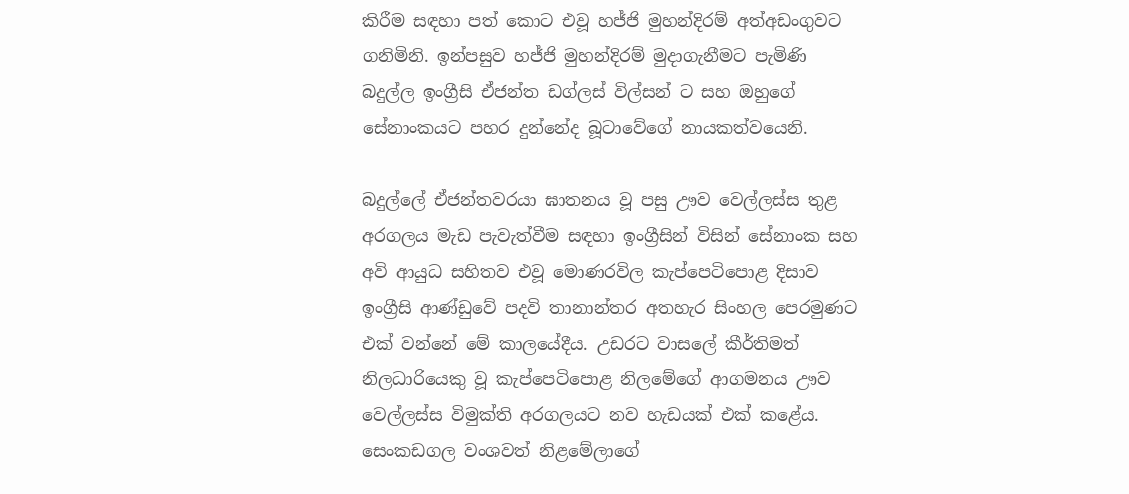කිරීම සඳහා පත් කොට එවූ හජ්ජි මුහන්දිරම් අත්අඩංගුවට ගනිමිනි. ඉන්පසුව හජ්ජි මුහන්දිරම් මුදාගැනීමට පැමිණි බදුල්ල ඉංග්‍රීසි ඒජන්ත ඩග්ලස් විල්සන් ට සහ ඔහුගේ සේනාංකයට පහර දුන්නේද බූටාවේගේ නායකත්වයෙනි.

බදුල්ලේ ඒජන්තවරයා ඝාතනය වූ පසු ඌව වෙල්ලස්ස තුළ අරගලය මැඩ පැවැත්වීම සඳහා ඉංග්‍රීසින් විසින් සේනාංක සහ අවි ආයුධ සහිතව එවූ මොණරවිල කැප්පෙටිපොළ දිසාව ඉංග්‍රීසි ආණ්ඩුවේ පදවි තානාන්තර අතහැර සිංහල පෙරමුණට එක් වන්නේ මේ කාලයේදීය. උඩරට වාසලේ කීර්තිමත් නිලධාරියෙකු වූ කැප්පෙටිපොළ නිලමේගේ ආගමනය ඌව වෙල්ලස්ස විමුක්ති අරගලයට නව හැඩයක් එක් කළේය. සෙංකඩගල වංශවත් නිළමේලාගේ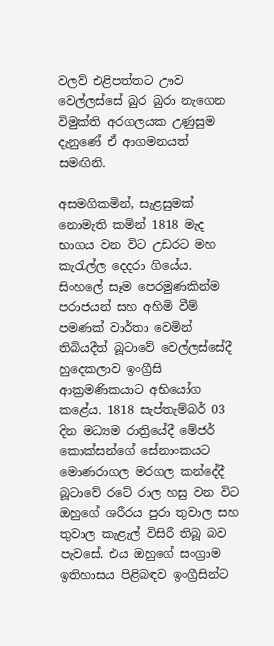වලව්‍ එළිපත්තට ඌව වෙල්ලස්සේ බුර බුරා නැගෙන විමුක්ති අරගලයක උණුසුම දැනුණේ ඒ ආගමනයත් සමඟිනි.

අසමගිකමින්, සැළසුමක් නොමැති කමින් 1818 මැද භාගය වන විට උඩරට මහ කැරැල්ල දෙදරා ගියේය. සිංහලේ සෑම පෙරමුණකින්ම පරාජයන් සහ අහිමි වීම් පමණක් වාර්තා වෙමින් තිබියදීත් බූටාවේ වෙල්ලස්සේදී හුදෙකලාව ඉංග්‍රීසි ආක්‍රමණිකයාට අභියෝග කළේය. 1818 සැප්තැම්බර් 03 දින මධ්‍යම රාත්‍රියේදී මේජර් කොක්සන්ගේ සේනාංකයට මොණරාගල මරගල කන්දේදී බූටාවේ රටේ රාල හසු වන විට ඔහුගේ ශරීරය පුරා තුවාල සහ තුවාල කැළැල් විසිරී තිබූ බව පැවසේ. එය ඔහුගේ සංග්‍රාම ඉතිහාසය පිළිබඳව ඉංග්‍රීසින්ට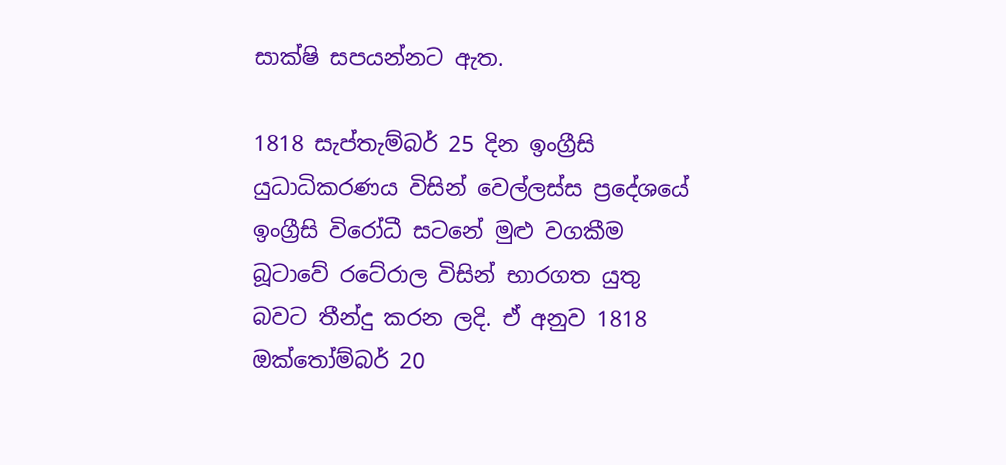සාක්ෂි සපයන්නට ඇත.

1818 සැප්තැම්බර් 25 දින ඉංග්‍රීසි යුධාධිකරණය විසින් වෙල්ලස්ස ප්‍රදේශයේ ඉංග්‍රීසි විරෝධී සටනේ මුළු වගකීම බූටාවේ රටේරාල විසින් භාරගත යුතු බවට තීන්දු කරන ලදි. ඒ අනුව 1818 ඔක්තෝම්බර් 20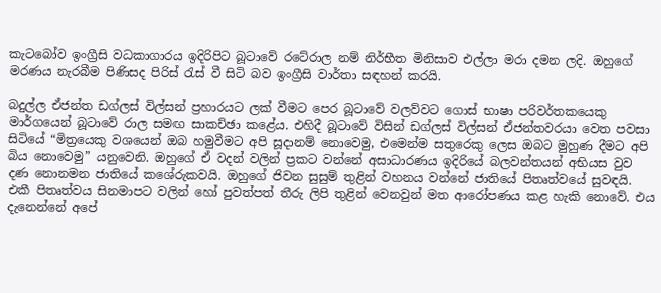කැටබෝව ඉංග්‍රීසි වධකාගාරය ඉදිරිපිට බූටාවේ රටේරාල නම් නිර්භීත මිනිසාව එල්ලා මරා දමන ලදි. ඔහුගේ මරණය නැරබීම පිණිසද පිරිස් රැස් වී සිටි බව ඉංග්‍රීසි වාර්තා සඳහන් කරයි.

බදුල්ල ඒජන්ත ඩග්ලස් විල්සන් ප්‍රහාරයට ලක් වීමට පෙර බූටාවේ වලව්වට ගොස් භාෂා පරිවර්තකයෙකු මාර්ගයෙන් බූටාවේ රාල සමඟ සාකච්ඡා කළේය. එහිදී බූටාවේ විසින් ඩග්ලස් විල්සන් ඒජන්තවරයා වෙත පවසා සිටියේ “මිත්‍රයෙකු වශයෙන් ඔබ හමුවීමට අපි සූදානම් නොවෙමු, එමෙන්ම සතුරෙකු ලෙස ඔබට මුහුණ දීමට අපි බිය නොවෙමු” යනුවෙනි. ඔහුගේ ඒ වදන් වලින් ප්‍රකට වන්නේ අසාධාරණය ඉදිරියේ බලවන්තයන් අභියස වුව දණ නොනමන ජාතියේ කශේරුකවයි. ඔහුගේ ජිවන සුසුම් තුළින් වහනය වන්නේ ජාතියේ පිතෘත්වයේ සුවඳයි. එකී පිතෘත්වය සිනමාපට වලින් හෝ පුවත්පත් තීරු ලිපි තුළින් වෙනවුන් මත ආරෝපණය කළ හැකි නොවේ. එය දැනෙන්නේ අපේ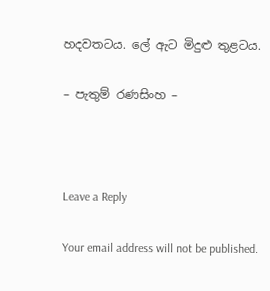හදවතටය. ලේ ඇට මිදුළු තුළටය.

– පැතුම් රණසිංහ –



Leave a Reply

Your email address will not be published.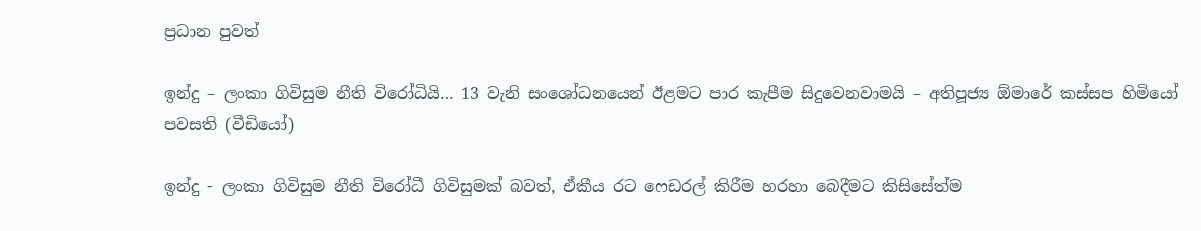ප්‍රධාන පුවත්

ඉන්දු – ලංකා ගිවිසුම නීති විරෝධියි… 13 වැනි සංශෝධනයෙන් ඊළමට පාර කැපීම සිදුවෙනවාමයි – අතිපූජ්‍ය ඕමාරේ කස්සප හිමියෝ පවසති (වීඩියෝ)

ඉන්දු - ලංකා ගිවිසුම නීති විරෝධී ගිවිසුමක් බවත්, ඒකීය රට ෆෙඩරල් කිරීම හරහා බෙදීමට කිසිසේත්ම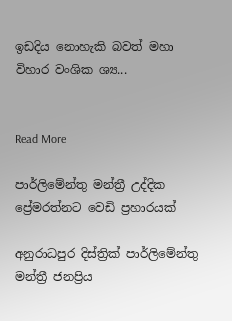ඉඩදිය නොහැකි බවත් මහා විහාර වංශික ශ්‍ය...


Read More

පාර්ලිමේන්තු මන්ත්‍රී උද්දික ප්‍රේමරත්නට වෙඩි ප්‍රහාරයක්

අනුරාධපුර දිස්ත්‍රික් පාර්ලිමේන්තු මන්ත්‍රී ජනප්‍රිය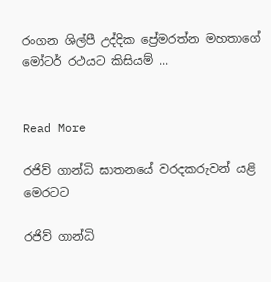රංගන ශිල්පී උද්දික ප්‍රේමරත්න මහතාගේ මෝටර් රථයට කිසියම් ...


Read More

රජිව් ගාන්ධි ඝාතනයේ වරදකරුවන් යළි මෙරටට

රජිව් ගාන්ධි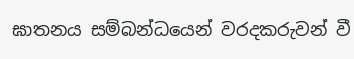ඝාතනය සම්බන්ධයෙන් වරදකරුවන් වී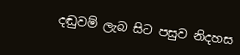දඬුවම් ලැබ සිට පසුව නිදහස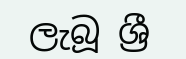ලැබූ ශ්‍රී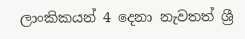ලාංකිකයන් 4 දෙනා නැවතත් ශ්‍රී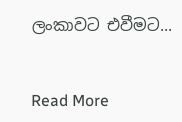ලංකාවට එවීමට...


Read More